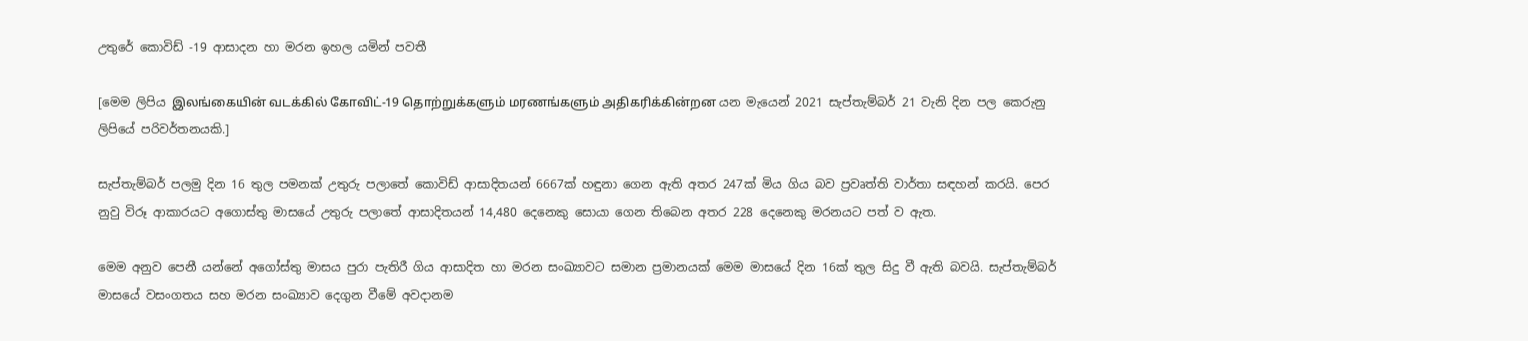උතුරේ කොවිඩ් -19 ආසාදන හා මරන ඉහල යමින් පවතී

[මෙම ලිපිය இலங்கையின் வடக்கில் கோவிட்-19 தொற்றுக்களும் மரணங்களும் அதிகரிக்கின்றன යන මැයෙන් 2021 සැප්තැම්බර් 21 වැනි දින පල කෙරුනු ලිපියේ පරිවර්තනයකි.]

සැප්තැම්බර් පලමු දින 16 තුල පමනක් උතුරු පලාතේ කොවිඩ් ආසාදිතයන් 6667ක් හඳුනා ගෙන ඇති අතර 247ක් මිය ගිය බව ප්‍රවෘත්ති වාර්තා සඳහන් කරයි. පෙර නුවු විරූ ආකාරයට අගොස්තු මාසයේ උතුරු පලාතේ ආසාදිතයන් 14,480 දෙනෙකු සොයා ගෙන තිබෙන අතර 228 දෙනෙකු මරනයට පත් ව ඇත.

මෙම අනුව පෙනී යන්නේ අගෝස්තු මාසය පුරා පැතිරී ගිය ආසාදිත හා මරන සංඛ්‍යාවට සමාන ප්‍රමානයක් මෙම මාසයේ දින 16ක් තුල සිදු වී ඇති බවයි. සැප්තැම්බර් මාසයේ වසංගතය සහ මරන සංඛ්‍යාව දෙගුන වීමේ අවදානම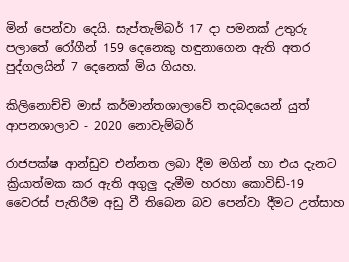මින් පෙන්වා දෙයි. සැප්තැම්බර් 17 දා පමනක් උතුරු පලාතේ රෝගීන් 159 දෙනෙකු හඳුනාගෙන ඇති අතර පුද්ගලයින් 7 දෙනෙක් මිය ගියහ.

කිලිනොච්චි මාස් කර්මාන්තශාලාවේ තදබදයෙන් යුත් ආපනශාලාව - 2020 නොවැම්බර්

රාජපක්ෂ ආන්ඩුව එන්නත ලබා දීම මගින් හා එය දැනට ක්‍රියාත්මක කර ඇති අගුලු දැමීම හරහා කොවිඩ්-19 වෛරස් පැතිරීම අඩු වී තිබෙන බව පෙන්වා දීමට උත්සාහ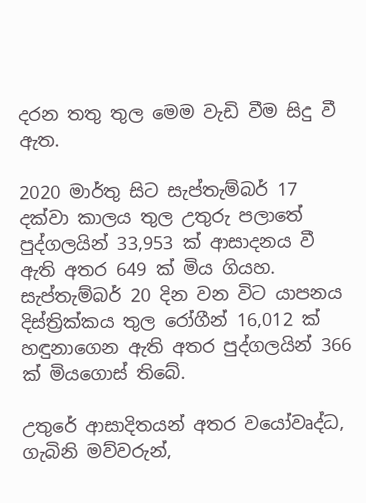දරන තතු තුල මෙම වැඩි වීම සිදු වී ඇත.

2020 මාර්තු සිට සැප්තැම්බර් 17 දක්වා කාලය තුල උතුරු පලාතේ පුද්ගලයින් 33,953 ක් ආසාදනය වී ඇති අතර 649 ක් මිය ගියහ. සැප්තැම්බර් 20 දින වන විට යාපනය දිස්ත්‍රික්කය තුල රෝගීන් 16,012 ක් හඳුනාගෙන ඇති අතර පුද්ගලයින් 366 ක් මියගොස් තිබේ.

උතුරේ ආසාදිතයන් අතර වයෝවෘද්ධ, ගැබිනි මව්වරුන්,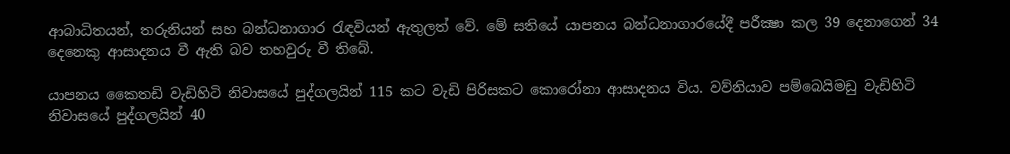ආබාධිතයන්, තරුනියන් සහ බන්ධනාගාර රැඳවියන් ඇතුලත් වේ. මේ සතියේ යාපනය බන්ධනාගාරයේදී පරීක්‍ෂා කල 39 දෙනාගෙන් 34 දෙනෙකු ආසාදනය වී ඇති බව තහවුරු වී තිබේ.

යාපනය කෛතඩි වැඩිහිටි නිවාසයේ පුද්ගලයින් 115 කට වැඩි පිරිසකට කොරෝනා ආසාදනය විය. වව්නියාව පම්බෙයිමඩු වැඩිහිටි නිවාසයේ පුද්ගලයින් 40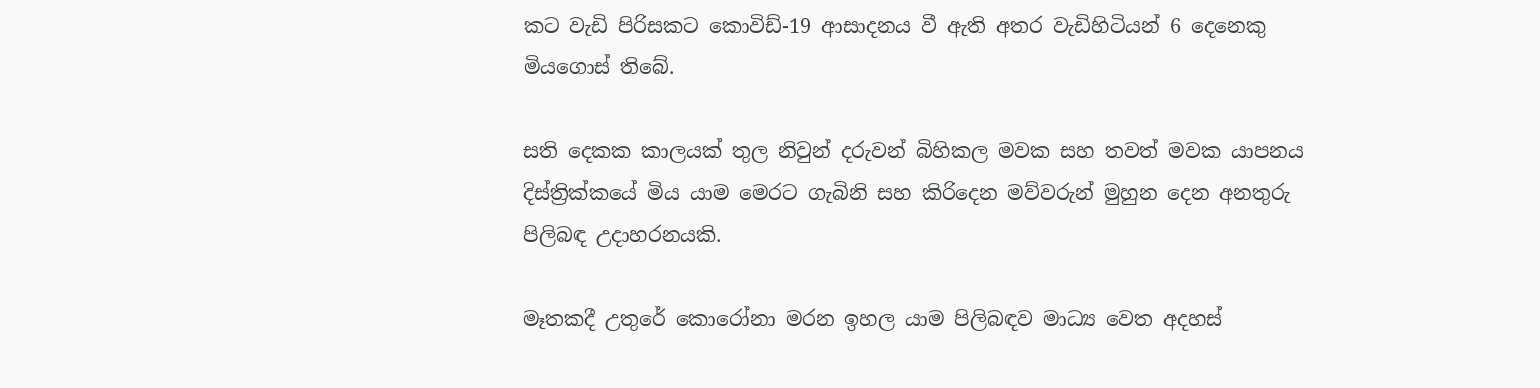කට වැඩි පිරිසකට කොවිඩ්-19 ආසාදනය වී ඇති අතර වැඩිහිටියන් 6 දෙනෙකු මියගොස් තිබේ.

සති දෙකක කාලයක් තුල නිවුන් දරුවන් බිහිකල මවක සහ තවත් මවක යාපනය දිස්ත්‍රික්කයේ මිය යාම මෙරට ගැබිනි සහ කිරිදෙන මව්වරුන් මුහුන දෙන අනතුරු පිලිබඳ උදාහරනයකි.

මෑතකදී උතුරේ කොරෝනා මරන ඉහල යාම පිලිබඳව මාධ්‍ය වෙත අදහස්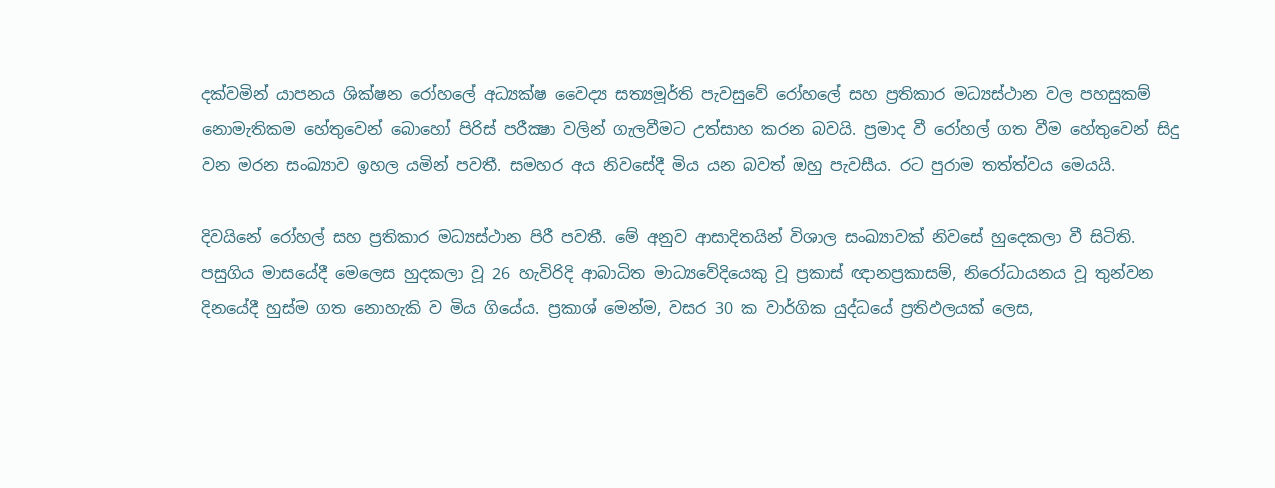දක්වමින් යාපනය ශික්ෂන රෝහලේ අධ්‍යක්ෂ වෛද්‍ය සත්‍යමූර්ති පැවසුවේ රෝහලේ සහ ප්‍රතිකාර මධ්‍යස්ථාන වල පහසුකම් නොමැතිකම හේතුවෙන් බොහෝ පිරිස් පරීක්‍ෂා වලින් ගැලවීමට උත්සාහ කරන බවයි. ප්‍රමාද වී රෝහල් ගත වීම හේතුවෙන් සිදු වන මරන සංඛ්‍යාව ඉහල යමින් පවතී. සමහර අය නිවසේදී මිය යන බවත් ඔහු පැවසීය. රට පුරාම තත්ත්වය මෙයයි.

දිවයිනේ රෝහල් සහ ප්‍රතිකාර මධ්‍යස්ථාන පිරී පවතී. මේ අනුව ආසාදිතයින් විශාල සංඛ්‍යාවක් නිවසේ හුදෙකලා වී සිටිති. පසුගිය මාසයේදී මෙලෙස හුදකලා වූ 26 හැවිරිදි ආබාධිත මාධ්‍යවේදියෙකු වූ ප්‍රකාස් ඥානප්‍රකාසම්, නිරෝධායනය වූ තුන්වන දිනයේදී හුස්ම ගත නොහැකි ව මිය ගියේය. ප්‍රකාශ් මෙන්ම, වසර 30 ක වාර්ගික යුද්ධයේ ප්‍රතිඵලයක් ලෙස,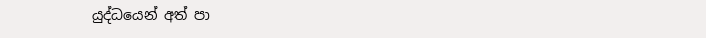යුද්ධයෙන් අත් පා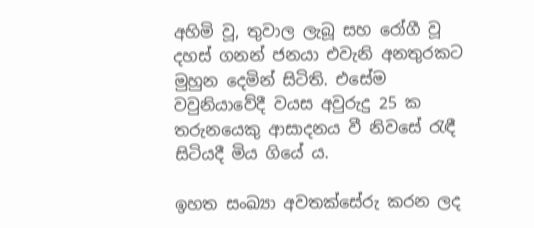අහිමි වූ, තුවාල ලැබූ සහ රෝගී වූ දහස් ගනන් ජනයා එවැනි අනතුරකට මුහුන දෙමින් සිටිති. එසේම වවුනියාවේදී වයස අවුරුදු 25 ක තරුනයෙකු ආසාදනය වී නිවසේ රැඳී සිටියදී මිය ගියේ ය.

ඉහත සංඛ්‍යා අවතක්සේරු කරන ලද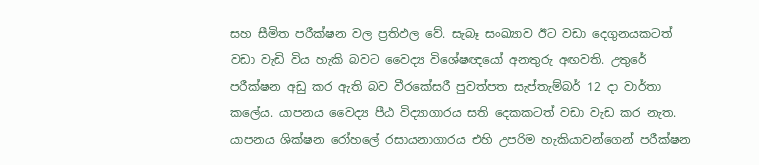සහ සීමිත පරීක්ෂන වල ප්‍රතිඵල වේ. සැබෑ සංඛ්‍යාව ඊට වඩා දෙගුනයකටත් වඩා වැඩි විය හැකි බවට වෛද්‍ය විශේෂඥයෝ අනතුරු අඟවති. උතුරේ පරීක්ෂන අඩු කර ඇති බව වීරකේසරී පුවත්පත සැප්තැම්බර් 12 දා වාර්තා කලේය. යාපනය වෛද්‍ය පීඨ විද්‍යාගාරය සති දෙකකටත් වඩා වැඩ කර නැත. යාපනය ශික්ෂන රෝහලේ රසායනාගාරය එහි උපරිම හැකියාවන්ගෙන් පරීක්ෂන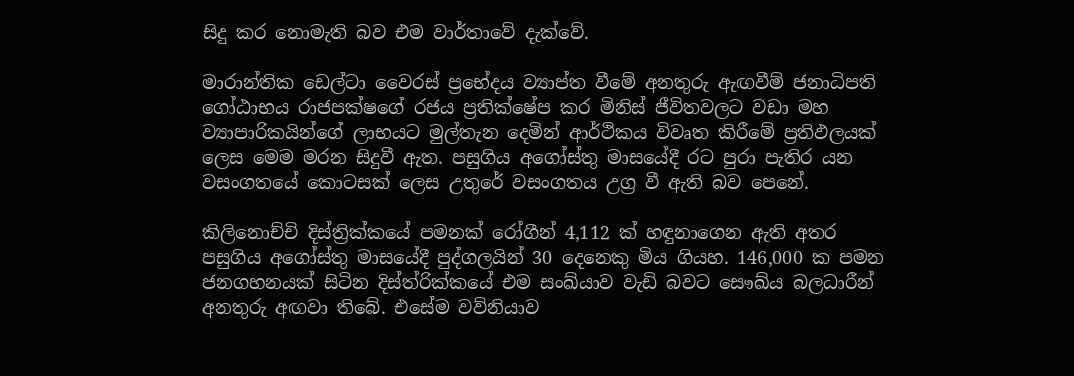සිදු කර නොමැති බව එම වාර්තාවේ දැක්වේ.

මාරාන්තික ඩෙල්ටා වෛරස් ප්‍රභේදය ව්‍යාප්ත වීමේ අනතුරු ඇඟවීම් ජනාධිපති ගෝඨාභය රාජපක්ෂගේ රජය ප්‍රතික්ෂේප කර මිනිස් ජීවිතවලට වඩා මහ ව්‍යාපාරිකයින්ගේ ලාභයට මුල්තැන දෙමින් ආර්ථිකය විවෘත කිරීමේ ප්‍රතිඵලයක් ලෙස මෙම මරන සිදුවී ඇත. පසුගිය අගෝස්තු මාසයේදී රට පුරා පැතිර යන වසංගතයේ කොටසක් ලෙස උතුරේ වසංගතය උග්‍ර වී ඇති බව පෙනේ.

කිලිනොච්චි දිස්ත්‍රික්කයේ පමනක් රෝගීන් 4,112 ක් හඳුනාගෙන ඇති අතර පසුගිය අගෝස්තු මාසයේදී පුද්ගලයින් 30 දෙනෙකු මිය ගියහ. 146,000 ක පමන ජනගහනයක් සිටින දිස්ත්රික්කයේ එම සංඛ්යාව වැඩි බවට සෞඛ්ය බලධාරීන් අනතුරු අඟවා තිබේ. එසේම වව්නියාව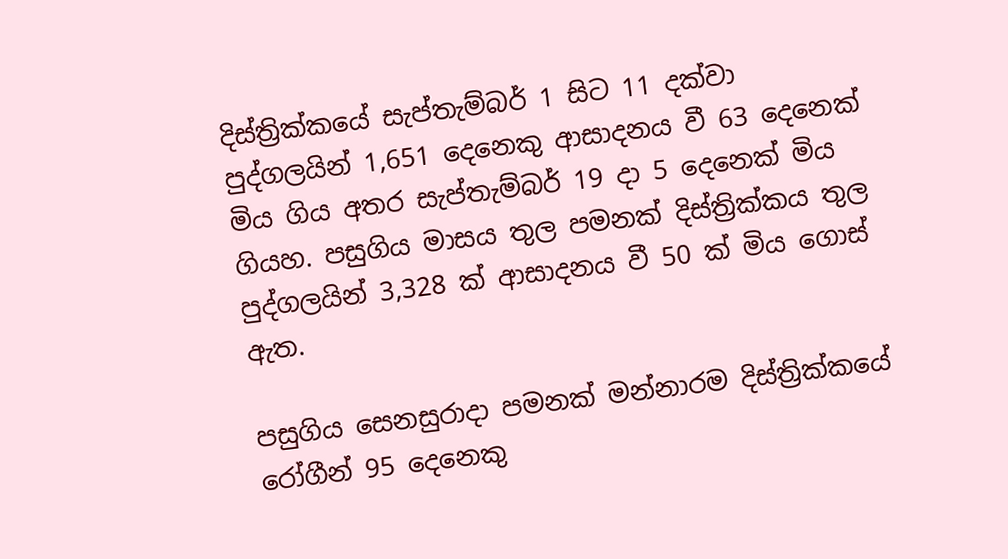දිස්ත්‍රික්කයේ සැප්තැම්බර් 1 සිට 11 දක්වා පුද්ගලයින් 1,651 දෙනෙකු ආසාදනය වී 63 දෙනෙක් මිය ගිය අතර සැප්තැම්බර් 19 දා 5 දෙනෙක් මිය ගියහ. පසුගිය මාසය තුල පමනක් දිස්ත්‍රික්කය තුල පුද්ගලයින් 3,328 ක් ආසාදනය වී 50 ක් මිය ගොස් ඇත.

පසුගිය සෙනසුරාදා පමනක් මන්නාරම දිස්ත්‍රික්කයේ රෝගීන් 95 දෙනෙකු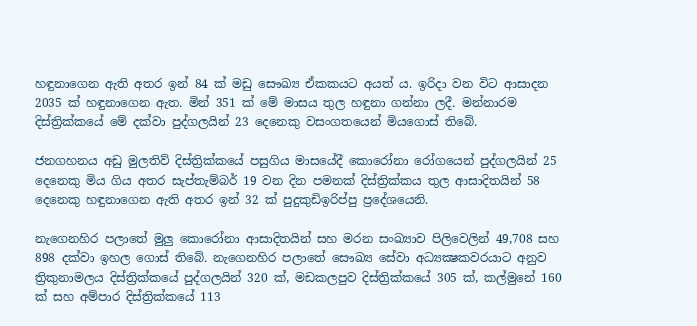හඳුනාගෙන ඇති අතර ඉන් 84 ක් මඩු සෞඛ්‍ය ඒකකයට අයත් ය. ඉරිදා වන විට ආසාදන 2035 ක් හඳුනාගෙන ඇත. මින් 351 ක් මේ මාසය තුල හඳුනා ගන්නා ලදී. මන්නාරම දිස්ත්‍රික්කයේ මේ දක්වා පුද්ගලයින් 23 දෙනෙකු වසංගතයෙන් මියගොස් තිබේ.

ජනගහනය අඩු මුලතිව් දිස්ත්‍රික්කයේ පසුගිය මාසයේදී කොරෝනා රෝගයෙන් පුද්ගලයින් 25 දෙනෙකු මිය ගිය අතර සැප්තැම්බර් 19 වන දින පමනක් දිස්ත්‍රික්කය තුල ආසාදිතයින් 58 දෙනෙකු හඳුනාගෙන ඇති අතර ඉන් 32 ක් පුදුකුඩිඉරිප්පු ප්‍රදේශයෙනි.

නැගෙනහිර පලාතේ මුලු කොරෝනා ආසාදිතයින් සහ මරන සංඛ්‍යාව පිලිවෙලින් 49,708 සහ 898 දක්වා ඉහල ගොස් තිබේ. නැගෙනහිර පලාතේ සෞඛ්‍ය සේවා අධ්‍යක්‍ෂකවරයාට අනුව ත්‍රිකුනාමලය දිස්ත්‍රික්කයේ පුද්ගලයින් 320 ක්, මඩකලපුව දිස්ත්‍රික්කයේ 305 ක්, කල්මුනේ 160 ක් සහ අම්පාර දිස්ත්‍රික්කයේ 113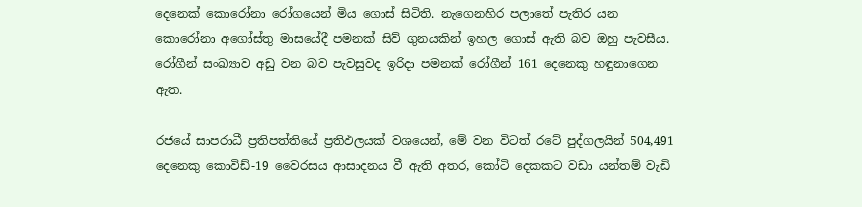දෙනෙක් කොරෝනා රෝගයෙන් මිය ගොස් සිටිති. නැගෙනහිර පලාතේ පැතිර යන කොරෝනා අගෝස්තු මාසයේදී පමනක් සිව් ගුනයකින් ඉහල ගොස් ඇති බව ඔහු පැවසීය. රෝගීන් සංඛ්‍යාව අඩු වන බව පැවසුවද ඉරිදා පමනක් රෝගීන් 161 දෙනෙකු හඳුනාගෙන ඇත.

රජයේ සාපරාධී ප්‍රතිපත්තියේ ප්‍රතිඵලයක් වශයෙන්, මේ වන විටත් රටේ පුද්ගලයින් 504,491 දෙනෙකු කොවිඩ්-19 වෛරසය ආසාදනය වී ඇති අතර, කෝටි දෙකකට වඩා යන්තම් වැඩි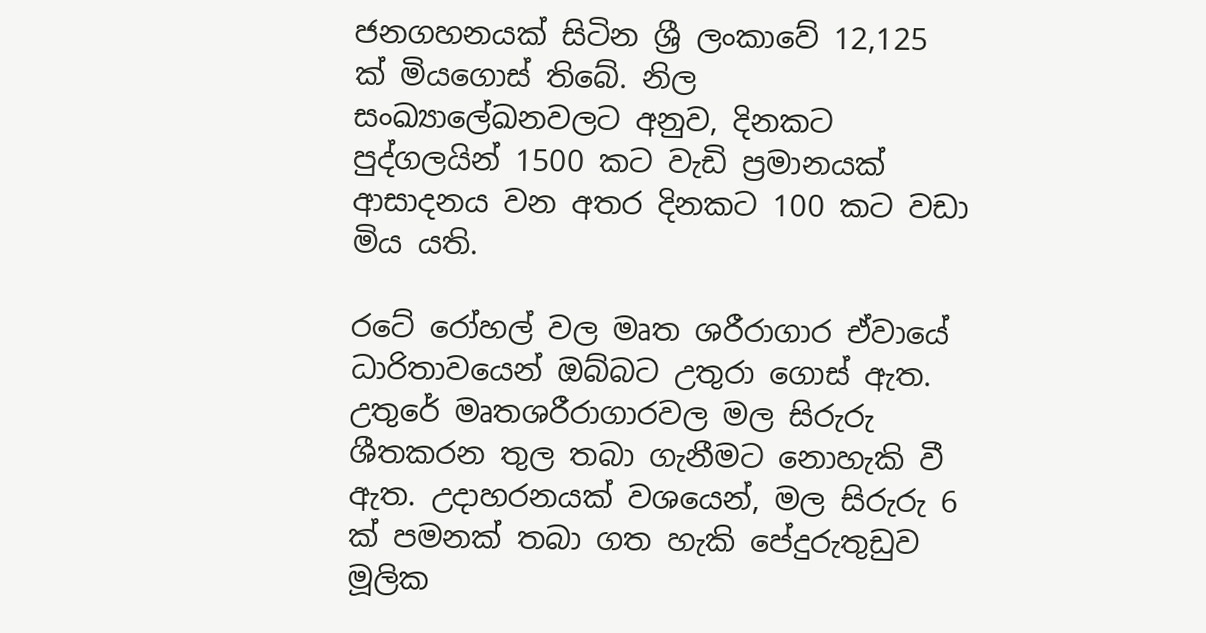ජනගහනයක් සිටින ශ්‍රී ලංකාවේ 12,125 ක් මියගොස් තිබේ. නිල සංඛ්‍යාලේඛනවලට අනුව, දිනකට පුද්ගලයින් 1500 කට වැඩි ප්‍රමානයක් ආසාදනය වන අතර දිනකට 100 කට වඩා මිය යති.

රටේ රෝහල් වල මෘත ශරීරාගාර ඒවායේ ධාරිතාවයෙන් ඔබ්බට උතුරා ගොස් ඇත. උතුරේ මෘතශරීරාගාරවල මල සිරුරු ශීතකරන තුල තබා ගැනීමට නොහැකි වී ඇත. උදාහරනයක් වශයෙන්, මල සිරුරු 6 ක් පමනක් තබා ගත හැකි පේදුරුතුඩුව මූලික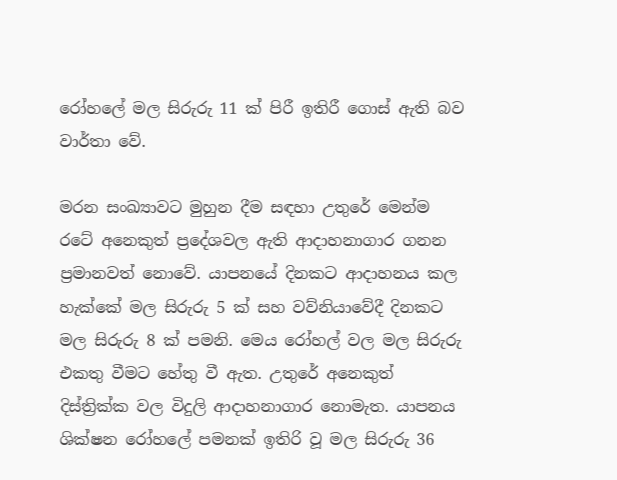රෝහලේ මල සිරුරු 11 ක් පිරී ඉතිරී ගොස් ඇති බව වාර්තා වේ.

මරන සංඛ්‍යාවට මුහුන දීම සඳහා උතුරේ මෙන්ම රටේ අනෙකුත් ප්‍රදේශවල ඇති ආදාහනාගාර ගනන ප්‍රමානවත් නොවේ. යාපනයේ දිනකට ආදාහනය කල හැක්කේ මල සිරුරු 5 ක් සහ වව්නියාවේදී දිනකට මල සිරුරු 8 ක් පමනි. මෙය රෝහල් වල මල සිරුරු එකතු වීමට හේතු වී ඇත. උතුරේ අනෙකුත් දිස්ත්‍රික්ක වල විදුලි ආදාහනාගාර නොමැත. යාපනය ශික්ෂන රෝහලේ පමනක් ඉතිරි වූ මල සිරුරු 36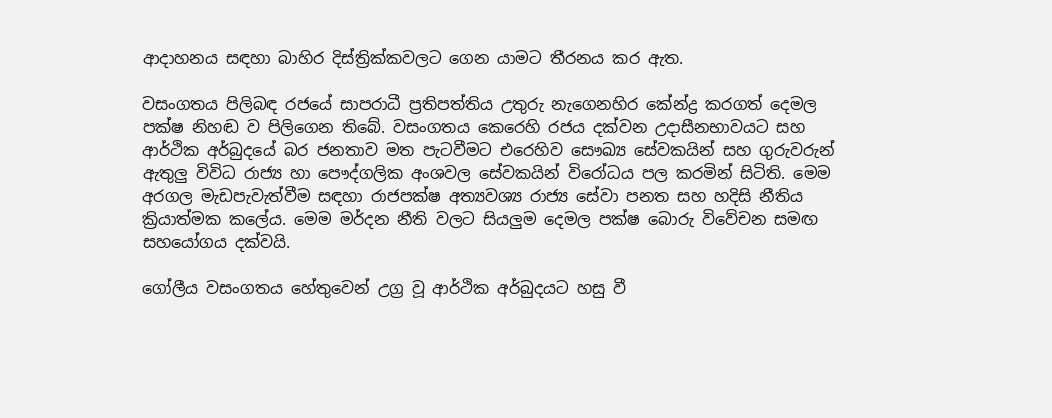ආදාහනය සඳහා බාහිර දිස්ත්‍රික්කවලට ගෙන යාමට තීරනය කර ඇත.

වසංගතය පිලිබඳ රජයේ සාපරාධී ප්‍රතිපත්තිය උතුරු නැගෙනහිර කේන්ද්‍ර කරගත් දෙමල පක්ෂ නිහඬ ව පිලිගෙන තිබේ. වසංගතය කෙරෙහි රජය දක්වන උදාසීනභාවයට සහ ආර්ථික අර්බුදයේ බර ජනතාව මත පැටවීමට එරෙහිව සෞඛ්‍ය සේවකයින් සහ ගුරුවරුන් ඇතුලු විවිධ රාජ්‍ය හා පෞද්ගලික අංශවල සේවකයින් විරෝධය පල කරමින් සිටිති. මෙම අරගල මැඩපැවැත්වීම සඳහා රාජපක්ෂ අත්‍යවශ්‍ය රාජ්‍ය සේවා පනත සහ හදිසි නීතිය ක්‍රියාත්මක කලේය. මෙම මර්දන නීති වලට සියලුම දෙමල පක්ෂ බොරු විවේචන සමඟ සහයෝගය දක්වයි.

ගෝලීය වසංගතය හේතුවෙන් උග්‍ර වූ ආර්ථික අර්බුදයට හසු වී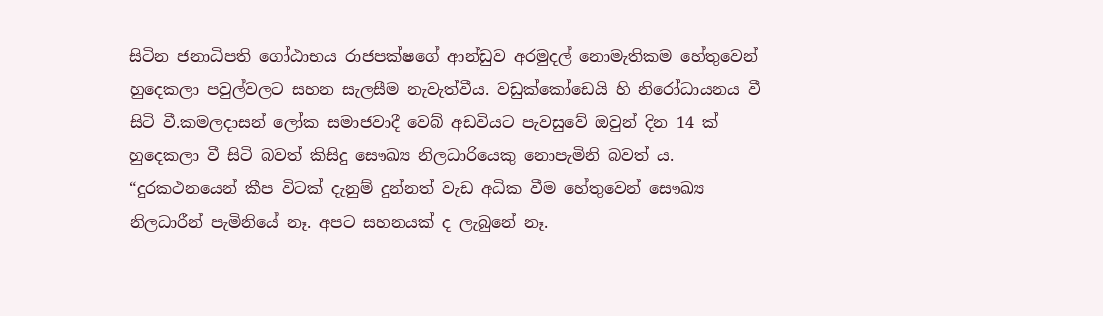සිටින ජනාධිපති ගෝඨාභය රාජපක්ෂගේ ආන්ඩුව අරමුදල් නොමැතිකම හේතුවෙන් හුදෙකලා පවුල්වලට සහන සැලසීම නැවැත්වීය. වඩුක්කෝඩෙයි හි නිරෝධායනය වී සිටි වී.කමලදාසන් ලෝක සමාජවාදී වෙබ් අඩවියට පැවසුවේ ඔවුන් දින 14 ක් හුදෙකලා වී සිටි බවත් කිසිදු සෞඛ්‍ය නිලධාරියෙකු නොපැමිනි බවත් ය. “දුරකථනයෙන් කීප විටක් දැනුම් දුන්නත් වැඩ අධික වීම හේතුවෙන් සෞඛ්‍ය නිලධාරීන් පැමිනියේ නෑ. අපට සහනයක් ද ලැබුනේ නෑ.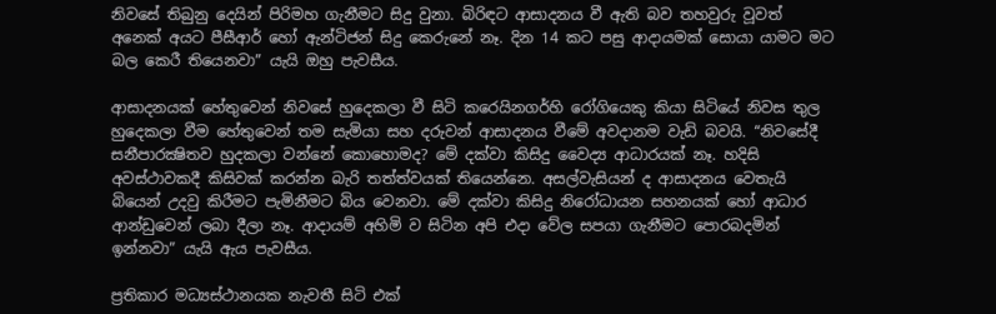නිවසේ තිබුනු දෙයින් පිරිමහ ගැනීමට සිදු වුනා. බිරිඳට ආසාදනය වී ඇති බව තහවුරු වූවත් අනෙක් අයට පීසීආර් හෝ ඇන්ටිජන් සිදු කෙරුනේ නෑ. දින 14 කට පසු ආදායමක් සොයා යාමට මට බල කෙරී තියෙනවා” යැයි ඔහු පැවසීය.

ආසාදනයක් හේතුවෙන් නිවසේ හුදෙකලා වී සිටි කරෙයිනගර්හි රෝගියෙකු කියා සිටියේ නිවස තුල හුදෙකලා වීම හේතුවෙන් තම සැමියා සහ දරුවන් ආසාදනය වීමේ අවදානම වැඩි බවයි. “නිවසේදී සනීපාරක්‍ෂිතව හුදකලා වන්නේ කොහොමද? මේ දක්වා කිසිදු වෛද්‍ය ආධාරයක් නෑ. හදිසි අවස්ථාවකදී කිසිවක් කරන්න බැරි තත්ත්වයක් තියෙන්නෙ. අසල්වැසියන් ද ආසාදනය වෙතැයි බියෙන් උදවු කිරීමට පැමිනීමට බිය වෙනවා. මේ දක්වා කිසිදු නිරෝධායන සහනයක් හෝ ආධාර ආන්ඩුවෙන් ලබා දීලා නෑ. ආදායම් අහිමි ව සිටින අපි එදා වේල සපයා ගැනීමට පොරබදමින් ඉන්නවා” යැයි ඇය පැවසීය.

ප්‍රතිකාර මධ්‍යස්ථානයක නැවතී සිටි එක්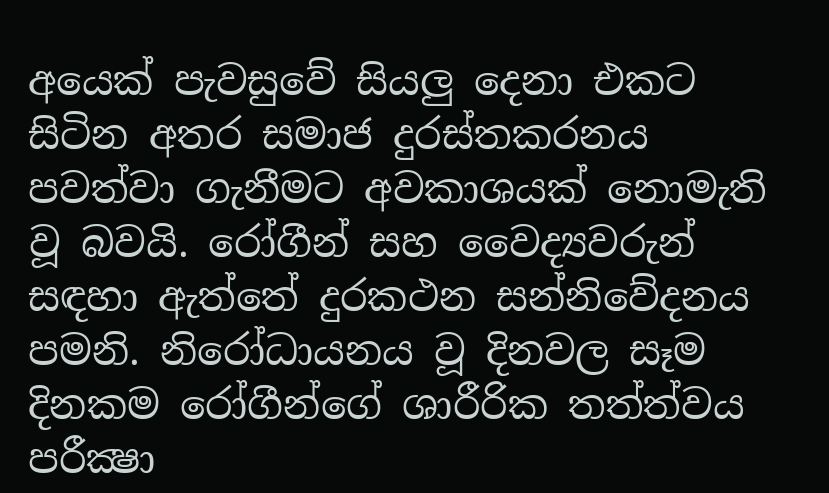අයෙක් පැවසුවේ සියලු දෙනා එකට සිටින අතර සමාජ දුරස්තකරනය පවත්වා ගැනීමට අවකාශයක් නොමැති වූ බවයි. රෝගීන් සහ වෛද්‍යවරුන් සඳහා ඇත්තේ දුරකථන සන්නිවේදනය පමනි. නිරෝධායනය වූ දිනවල සෑම දිනකම රෝගීන්ගේ ශාරීරික තත්ත්වය පරීක්‍ෂා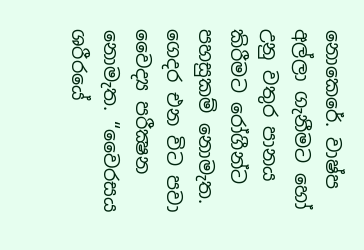නොකෙරේ. වාෂ්ප අල්ලා ගැනීමට හෝ උනු වතුර පානය කිරීමට රෝගීන්ට පහසුකම් නොමැත. ගෙදර එන විට පවා වෛද්‍ය පරීක්‍ෂන නොමැත. “වෛරසය ශරීරයේ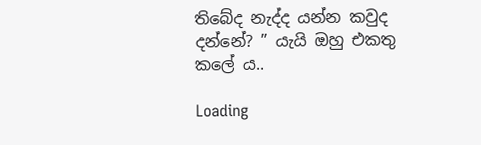තිබේද නැද්ද යන්න කවුද දන්නේ? ” යැයි ඔහු එකතු කලේ ය..

Loading